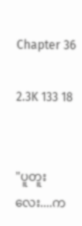Chapter 36

2.3K 133 18


"ပူတူးလေး....က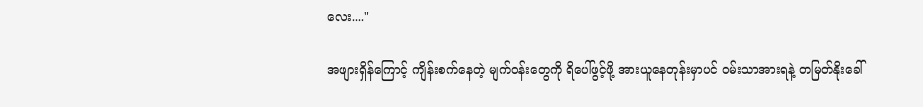လေး...."

အဖျားရှိန်ကြောင့် ကျိန်းစက်နေတဲ့ မျက်ဝန်းတွေကို ရိပေါ်ဖွင့်ဖို့ အားယူနေတုန်းမှာပင် ဝမ်းသာအားရနဲ့ တမြတ်နိုးခေါ်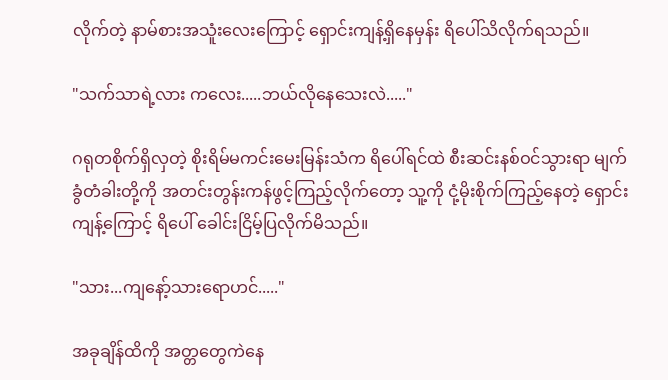လိုက်တဲ့ နာမ်စားအသူံးလေးကြောင့် ရှောင်းကျန့်ရှိနေမှန်း ရိပေါ်သိလိုက်ရသည်။

"သက်သာရဲ့လား ကလေး.....ဘယ်လိုနေသေးလဲ....."

ဂရုတစိုက်ရှိလှတဲ့ စိုးရိမ်မကင်းမေးမြန်းသံက ‌ရိပေါ်ရင်ထဲ စီးဆင်းနစ်ဝင်သွားရာ မျက်ခွံတံခါးတို့ကို အတင်းတွန်းကန်ဖွင့်ကြည့်လိုက်တော့ သူ့ကို ငုံ့မိုးစိုက်ကြည့်နေတဲ့ ရှောင်းကျန့်ကြောင့် ရိပေါ် ခေါင်းငြိမ့်ပြလိုက်မိသည်။

"သား...ကျနော့်သားရောဟင်....."

အခုချိန်ထိကို အတ္တတွေကဲနေ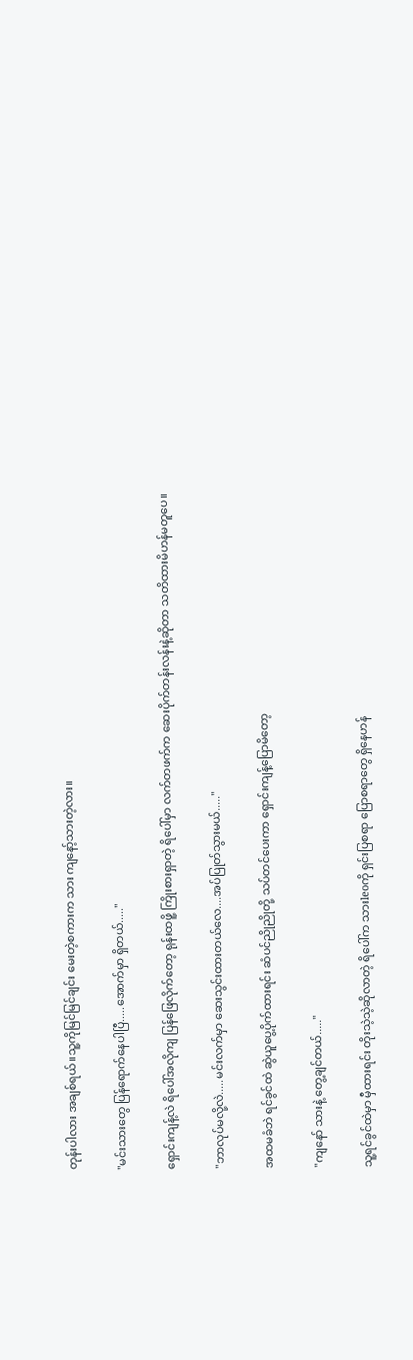တုန်းပါလား အချစ်ရယ်။သူ့ကိုမြင်မြင်ချင်း မေးတဲ့စကားက သား ကျနော့်သားတဲ့လား။

"မင်းသားတွေ ပြန်ရောက်နေပါပြီ.....အောက်မှာ ရှိ‌တယ်....."

ရှောင်းကျန့်လဲ ရိပေါ်အလိုကျ ပြန်ဖြေလိုက်တော့ ရုန်းထဖိူ့ ကြိုးစားရှာတဲ့ ရိပေါ်မှာ လက်တဖက်က ဆေးပိုက်တန်းလန်းနဲ့ဆိုတာ သတိထားမိဟန်မတူပေ။

"ဘာလုပ်မလို့လဲ.....မင်းလက်မှာ ဆေးသွင်းထားတယ်လေ....အပ်ပြုတ်သွားမယ်....."

အထမခံဘဲ ရင်ခွင်ထဲ ဆွဲယူပွေ့ပိုက်ထားရင်း ဆံပင်ညိုညိုတို့ သပ်တင်ပေးကာ ရှောင်းကျန့်ပြောမိတော့

"ကျနော် သားနဲ့ တွေ့ချင်တယ်....."

သူ့ရင်ခွင်ထဲမှာ မှီထားရင်း တိုးသဲ့သဲ့ဆိုလာတဲ့ ရိပေါ်က သားleoကို ရှင်းပြစရာ ပြောစရာ‌တွေ ရှိနေဟန်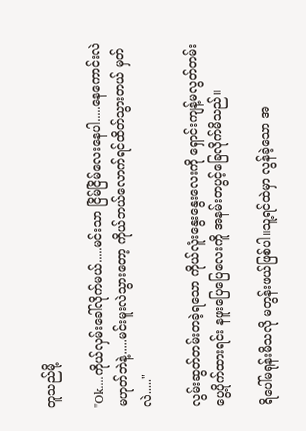တူသည်မို့

"Ok....ကိုယ်လှမ်းခေါ်လိုက်မယ်.....မင်းသာ ငြိမ်ငြိမ်လေးနေပါ.....နေကောင်းလဲမဟုတ်ဘဲနဲ့.....မင်းမူးလဲသွားတော့ ကိုယ်ဘယ်လောက်ရင်ထိတ်သွားတယ် မှတ်လဲ....."

လွမ်းဆွတ်တမ်းတခဲ့ရသော ကိုယ်လူံးနွေးနွေးလေးကို ရှောင်းကျန့်မလွတ်တမ်းပွေ့ပိုက်ထားရင်း နဖူးပြေပြေလေးကိူ အနမ်းတပွင့်ခြေလိုက်မိသည်။

ရိပေါ်မရုန်းမိသလို မတွန်းဖယ်ဖြစ်ပါ။သူ့ရင်ထဲမှာ လွန်ခဲ့သော အ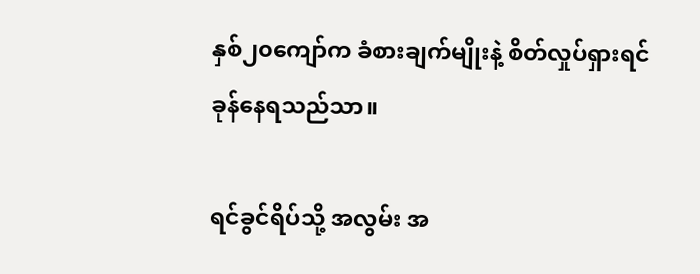နှစ်၂၀ကျော်က ခံစားချက်မျိုးနဲ့ စိတ်လှုပ်ရှားရင်ခုန်နေရသည်သာ။

ရင်ခွင်ရိပ်သို့ အလွမ်း အ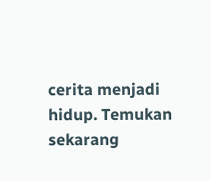cerita menjadi hidup. Temukan sekarang